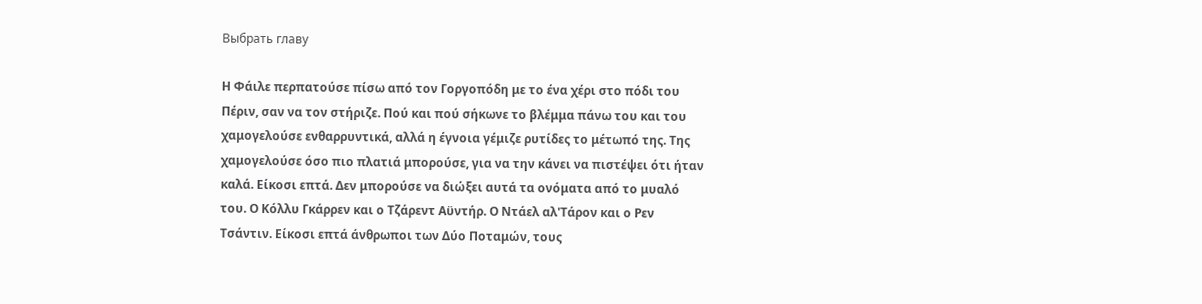Выбрать главу

Η Φάιλε περπατούσε πίσω από τον Γοργοπόδη με το ένα χέρι στο πόδι του Πέριν, σαν να τον στήριζε. Πού και πού σήκωνε το βλέμμα πάνω του και του χαμογελούσε ενθαρρυντικά, αλλά η έγνοια γέμιζε ρυτίδες το μέτωπό της. Της χαμογελούσε όσο πιο πλατιά μπορούσε, για να την κάνει να πιστέψει ότι ήταν καλά. Είκοσι επτά. Δεν μπορούσε να διώξει αυτά τα ονόματα από το μυαλό του. Ο Κόλλυ Γκάρρεν και ο Τζάρεντ Αϋντήρ. Ο Ντάελ αλ'Τάρον και ο Ρεν Τσάντιν. Είκοσι επτά άνθρωποι των Δύο Ποταμών, τους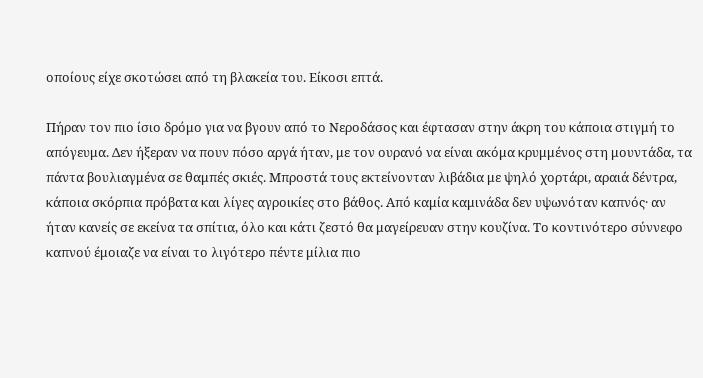οποίους είχε σκοτώσει από τη βλακεία του. Είκοσι επτά.

Πήραν τον πιο ίσιο δρόμο για να βγουν από το Νεροδάσος και έφτασαν στην άκρη του κάποια στιγμή το απόγευμα. Δεν ήξεραν να πουν πόσο αργά ήταν, με τον ουρανό να είναι ακόμα κρυμμένος στη μουντάδα, τα πάντα βουλιαγμένα σε θαμπές σκιές. Μπροστά τους εκτείνονταν λιβάδια με ψηλό χορτάρι, αραιά δέντρα, κάποια σκόρπια πρόβατα και λίγες αγροικίες στο βάθος. Από καμία καμινάδα δεν υψωνόταν καπνός· αν ήταν κανείς σε εκείνα τα σπίτια, όλο και κάτι ζεστό θα μαγείρευαν στην κουζίνα. Το κοντινότερο σύννεφο καπνού έμοιαζε να είναι το λιγότερο πέντε μίλια πιο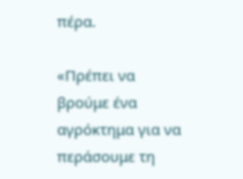πέρα.

«Πρέπει να βρούμε ένα αγρόκτημα για να περάσουμε τη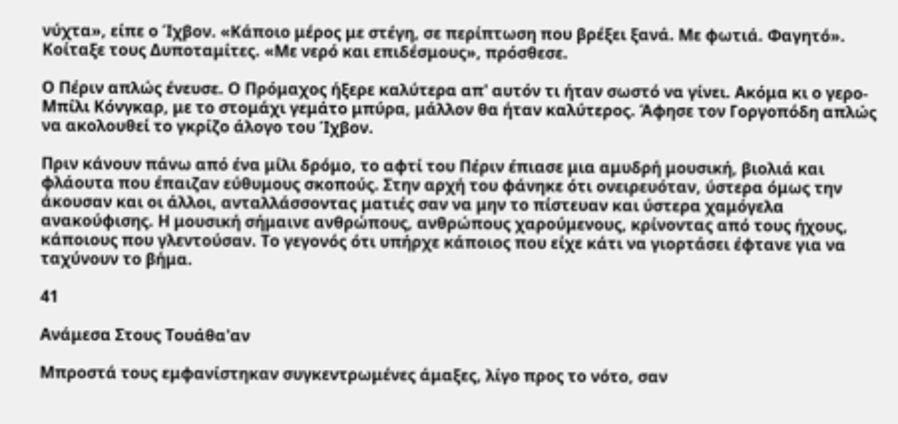νύχτα», είπε ο Ίχβον. «Κάποιο μέρος με στέγη, σε περίπτωση που βρέξει ξανά. Με φωτιά. Φαγητό». Κοίταξε τους Δυποταμίτες. «Με νερό και επιδέσμους», πρόσθεσε.

Ο Πέριν απλώς ένευσε. Ο Πρόμαχος ήξερε καλύτερα απ' αυτόν τι ήταν σωστό να γίνει. Ακόμα κι ο γερο-Μπίλι Κόνγκαρ, με το στομάχι γεμάτο μπύρα, μάλλον θα ήταν καλύτερος. Άφησε τον Γοργοπόδη απλώς να ακολουθεί το γκρίζο άλογο του Ίχβον.

Πριν κάνουν πάνω από ένα μίλι δρόμο, το αφτί του Πέριν έπιασε μια αμυδρή μουσική, βιολιά και φλάουτα που έπαιζαν εύθυμους σκοπούς. Στην αρχή του φάνηκε ότι ονειρευόταν, ύστερα όμως την άκουσαν και οι άλλοι, ανταλλάσσοντας ματιές σαν να μην το πίστευαν και ύστερα χαμόγελα ανακούφισης. Η μουσική σήμαινε ανθρώπους, ανθρώπους χαρούμενους, κρίνοντας από τους ήχους, κάποιους που γλεντούσαν. Το γεγονός ότι υπήρχε κάποιος που είχε κάτι να γιορτάσει έφτανε για να ταχύνουν το βήμα.

41

Ανάμεσα Στους Τουάθα'αν

Μπροστά τους εμφανίστηκαν συγκεντρωμένες άμαξες, λίγο προς το νότο, σαν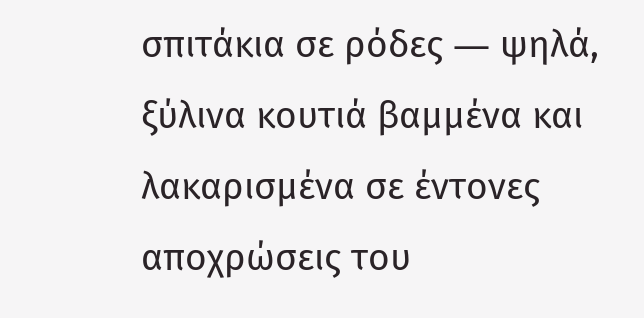σπιτάκια σε ρόδες ― ψηλά, ξύλινα κουτιά βαμμένα και λακαρισμένα σε έντονες αποχρώσεις του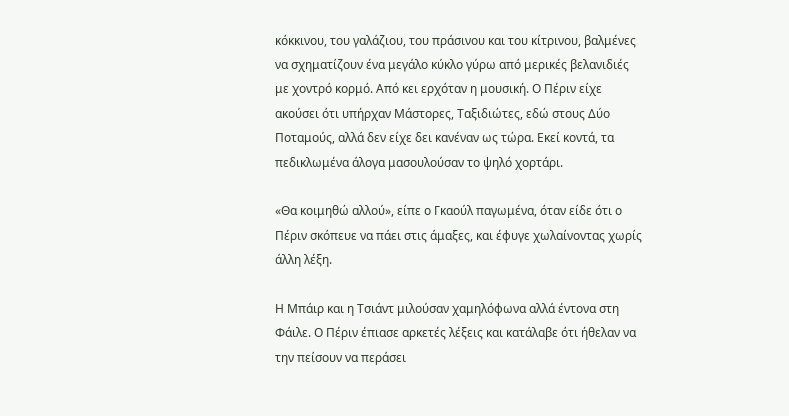κόκκινου, του γαλάζιου, του πράσινου και του κίτρινου, βαλμένες να σχηματίζουν ένα μεγάλο κύκλο γύρω από μερικές βελανιδιές με χοντρό κορμό. Από κει ερχόταν η μουσική. Ο Πέριν είχε ακούσει ότι υπήρχαν Μάστορες, Ταξιδιώτες, εδώ στους Δύο Ποταμούς, αλλά δεν είχε δει κανέναν ως τώρα. Εκεί κοντά, τα πεδικλωμένα άλογα μασουλούσαν το ψηλό χορτάρι.

«Θα κοιμηθώ αλλού», είπε ο Γκαούλ παγωμένα, όταν είδε ότι ο Πέριν σκόπευε να πάει στις άμαξες, και έφυγε χωλαίνοντας χωρίς άλλη λέξη.

Η Μπάιρ και η Τσιάντ μιλούσαν χαμηλόφωνα αλλά έντονα στη Φάιλε. Ο Πέριν έπιασε αρκετές λέξεις και κατάλαβε ότι ήθελαν να την πείσουν να περάσει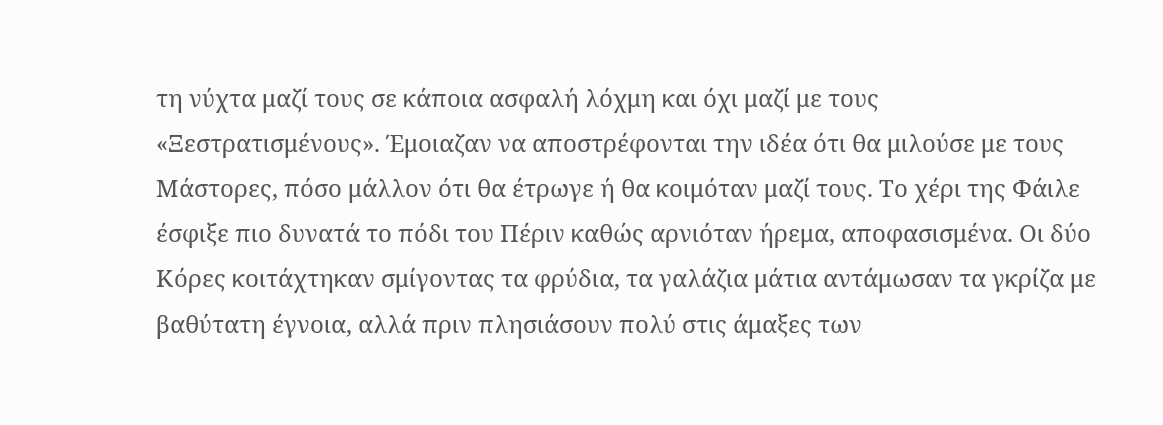τη νύχτα μαζί τους σε κάποια ασφαλή λόχμη και όχι μαζί με τους «Ξεστρατισμένους». Έμοιαζαν να αποστρέφονται την ιδέα ότι θα μιλούσε με τους Μάστορες, πόσο μάλλον ότι θα έτρωγε ή θα κοιμόταν μαζί τους. Το χέρι της Φάιλε έσφιξε πιο δυνατά το πόδι του Πέριν καθώς αρνιόταν ήρεμα, αποφασισμένα. Οι δύο Κόρες κοιτάχτηκαν σμίγοντας τα φρύδια, τα γαλάζια μάτια αντάμωσαν τα γκρίζα με βαθύτατη έγνοια, αλλά πριν πλησιάσουν πολύ στις άμαξες των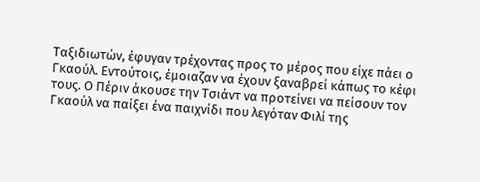Ταξιδιωτών, έφυγαν τρέχοντας προς το μέρος που είχε πάει ο Γκαούλ. Εντούτοις, έμοιαζαν να έχουν ξαναβρεί κάπως το κέφι τους. Ο Πέριν άκουσε την Τσιάντ να προτείνει να πείσουν τον Γκαούλ να παίξει ένα παιχνίδι που λεγόταν Φιλί της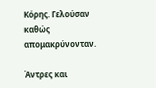Κόρης. Γελούσαν καθώς απομακρύνονταν.

Άντρες και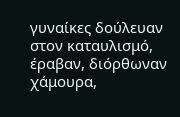γυναίκες δούλευαν στον καταυλισμό, έραβαν, διόρθωναν χάμουρα,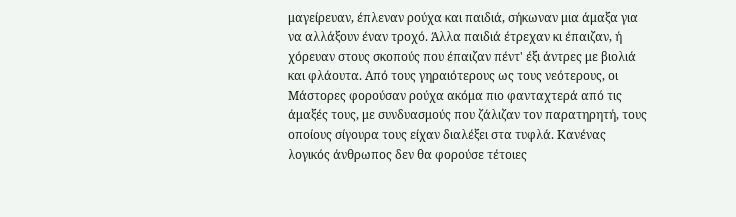μαγείρευαν, έπλεναν ρούχα και παιδιά, σήκωναν μια άμαξα για να αλλάξουν έναν τροχό. Άλλα παιδιά έτρεχαν κι έπαιζαν, ή χόρευαν στους σκοπούς που έπαιζαν πέντ' έξι άντρες με βιολιά και φλάουτα. Από τους γηραιότερους ως τους νεότερους, οι Μάστορες φορούσαν ρούχα ακόμα πιο φανταχτερά από τις άμαξές τους, με συνδυασμούς που ζάλιζαν τον παρατηρητή, τους οποίους σίγουρα τους είχαν διαλέξει στα τυφλά. Κανένας λογικός άνθρωπος δεν θα φορούσε τέτοιες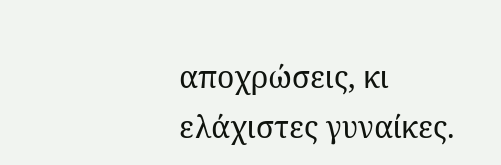αποχρώσεις, κι ελάχιστες γυναίκες.